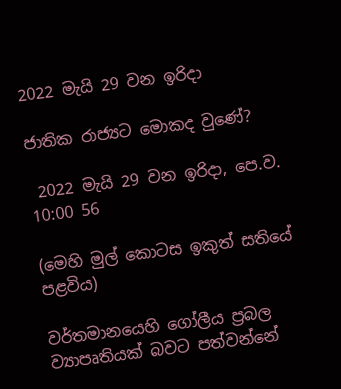2022 මැයි 29 වන ඉරිදා

ජාතික රාජ්‍යට මොකද වුණේ?

 2022 මැයි 29 වන ඉරිදා, පෙ.ව. 10:00 56

(මෙහි මුල් කොටස ඉකුත් සතියේ පළවිය)

වර්තමානයෙහි ගෝලීය ප්‍රබල ව්‍යාපෘතියක් බවට පත්වන්නේ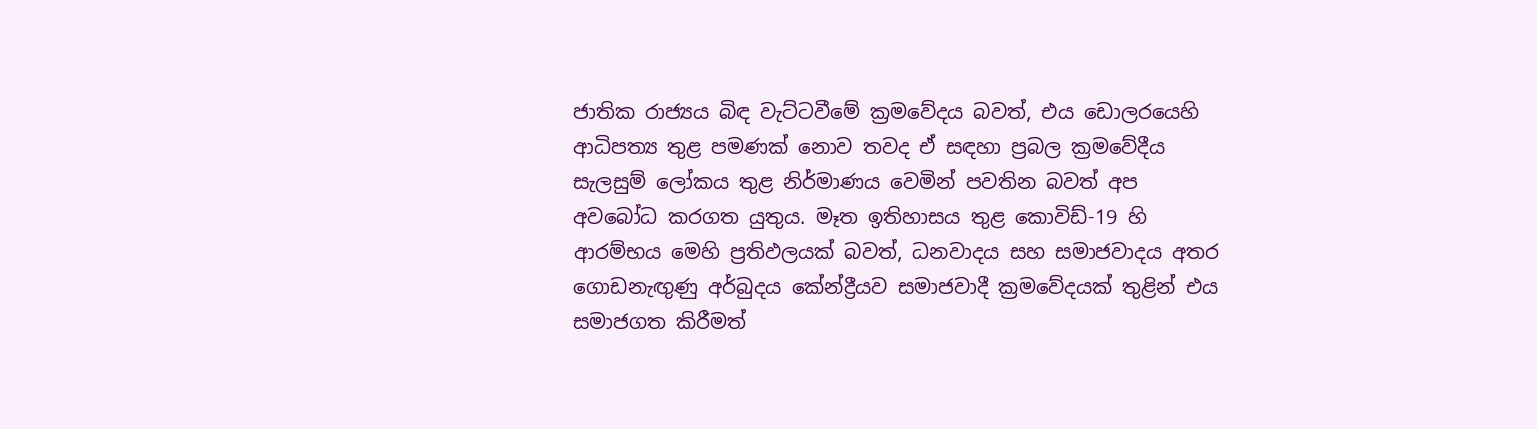ජාතික රාජ්‍යය බිඳ වැට්ටවීමේ ක්‍රමවේදය බවත්, එය ඩොලරයෙහි ආධිපත්‍ය තුළ පමණක් නොව තවද ඒ සඳහා ප්‍රබල ක්‍රමවේදීය සැලසුම් ලෝකය තුළ නිර්මාණය වෙමින් පවතින බවත් අප අවබෝධ කරගත යුතුය. මෑත ඉතිහාසය තුළ කොවිඩ්-19 හි ආරම්භය මෙහි ප්‍රතිඵලයක් බවත්, ධනවාදය සහ සමාජවාදය අතර ගොඩනැඟුණු අර්බුදය කේන්ද්‍රීයව සමාජවාදී ක්‍රමවේදයක් තුළින් එය සමාජගත කිරීමත්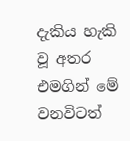දැකිය හැකි වූ අතර එමගින් මේ වනවිටත්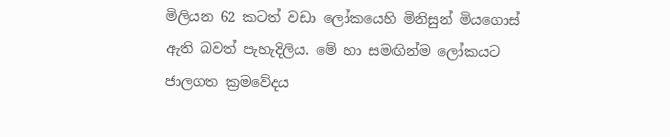මිලියන 62 කටත් වඩා ලෝකයෙහි මිනිසුන් මියගොස් ඇති බවත් පැහැදිලිය. මේ හා සමඟින්ම ලෝකයට ජාලගත ක්‍රමවේදය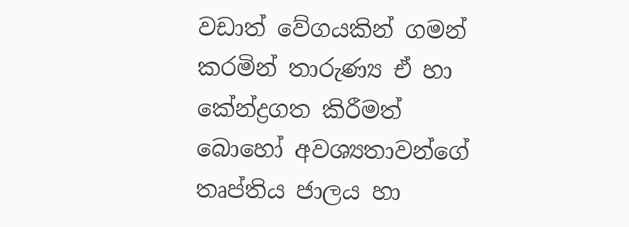වඩාත් වේගයකින් ගමන් කරමින් තාරුණ්‍ය ඒ හා කේන්ද්‍රගත කිරීමත් බොහෝ අවශ්‍යතාවන්ගේ තෘප්තිය ජාලය හා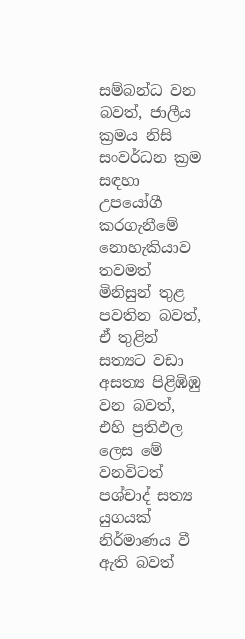සම්බන්ධ වන බවත්, ජාලීය ක්‍රමය නිසි සංවර්ධන ක්‍රම සඳහා උපයෝගී කරගැනීමේ නොහැකියාව තවමත් මිනිසුන් තුළ පවතින බවත්, ඒ තුළින් සත්‍යට වඩා අසත්‍ය පිළිඹිඹු වන බවත්, එහි ප්‍රතිඵල ලෙස මේ වනවිටත් පශ්චාද් සත්‍ය යුගයක් නිර්මාණය වී ඇති බවත්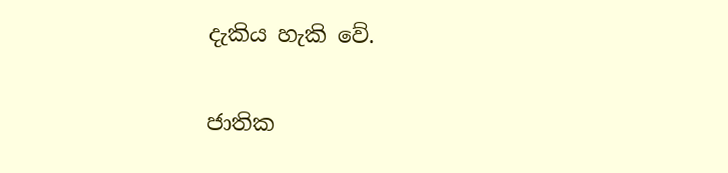දැකිය හැකි වේ.

ජාතික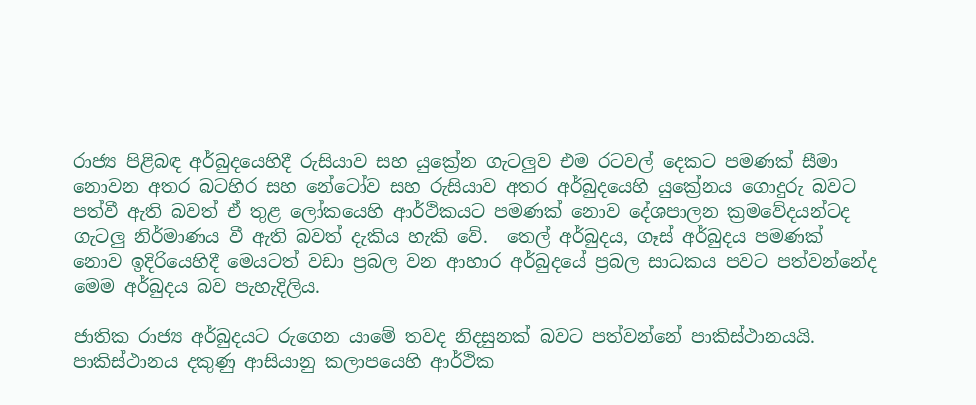රාජ්‍ය පිළිබඳ අර්බුදයෙහිදී රුසියාව සහ යුක්‍රේන ගැටලුව එම රටවල් දෙකට පමණක් සීමා නොවන අතර බටහිර සහ නේටෝව සහ රුසියාව අතර අර්බුදයෙහි යුක්‍රේනය ගොදුරු බවට පත්වී ඇති බවත් ඒ තුළ ලෝකයෙහි ආර්ථිකයට පමණක් නොව දේශපාලන ක්‍රමවේදයන්ටද ගැටලු නිර්මාණය වී ඇති බවත් දැකිය හැකි වේ.  තෙල් අර්බුදය, ගෑස් අර්බුදය පමණක් නොව ඉදිරියෙහිදී මෙයටත් වඩා ප්‍රබල වන ආහාර අර්බුදයේ ප්‍රබල සාධකය පවට පත්වන්නේද මෙම අර්බුදය බව පැහැදිලිය.

ජාතික රාජ්‍ය අර්බුදයට රුගෙන යාමේ තවද නිදසුනක් බවට පත්වන්නේ පාකිස්ථානයයි. පාකිස්ථානය දකුණු ආසියානු කලාපයෙහි ආර්ථික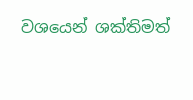වශයෙන් ශක්තිමත්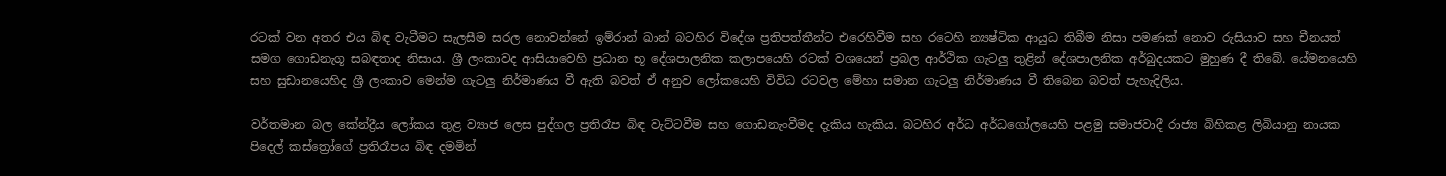රටක් වන අතර එය බිඳ වැටීමට සැලසීම සරල නොවන්නේ ඉම්රාන් ඛාන් බටහිර විදේශ ප්‍රතිපත්තීන්ට එරෙහිවීම සහ රටෙහි න්‍යෂ්ටික ආයුධ තිබීම නිසා පමණක් නොව රුසියාව සහ චීනයත් සමග ගොඩනැගූ සබඳතාද නිසාය. ශ්‍රී ලංකාවද ආසියාවෙහි ප්‍රධාන භූ දේශපාලනික කලාපයෙහි රටක් වශයෙන් ප්‍රබල ආර්ථික ගැටලු තුළින් දේශපාලනික අර්බුදයකට මුහුණ දී තිබේ. යේමනයෙහි සහ සුඩානයෙහිද ශ්‍රී ලංකාව මෙන්ම ගැටලු නිර්මාණය වී ඇති බවත් ඒ අනුව ලෝකයෙහි විවිධ රටවල මේහා සමාන ගැටලු නිර්මාණය වී තිබෙන බවත් පැහැදිලිය.

වර්තමාන බල කේන්ද්‍රීය ලෝකය තුළ ව්‍යාජ ලෙස පුද්ගල ප්‍රතිරෑප බිඳ වැට්ටවීම සහ ගොඩනැංවීමද දැකිය හැකිය. බටහිර අර්ධ අර්ධගෝලයෙහි පළමු සමාජවාදී රාජ්‍ය බිහිකළ ලිබියානු නායක පිදෙල් කස්ත්‍රෝගේ ප්‍රතිරෑපය බිඳ දමමින්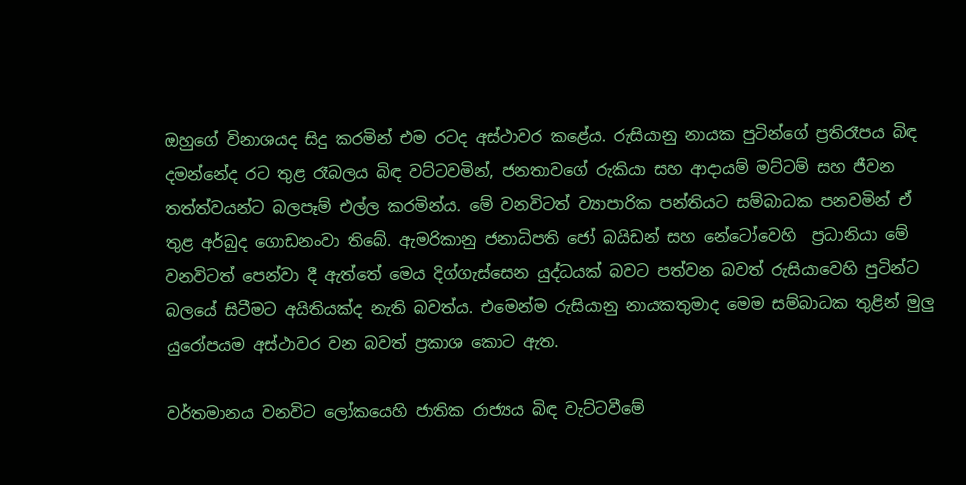ඔහුගේ විනාශයද සිදු කරමින් එම රටද අස්ථාවර කළේය. රුසියානු නායක පුටින්ගේ ප්‍රතිරෑපය බිඳ දමන්නේද රට තුළ රෑබලය බිඳ වට්ටවමින්, ජනතාවගේ රුකියා සහ ආදායම් මට්ටම් සහ ජීවන තත්ත්වයන්ට බලපෑම් එල්ල කරමින්ය. මේ වනවිටත් ව්‍යාපාරික පන්තියට සම්බාධක පනවමින් ඒ තුළ අර්බුද ගොඩනංවා තිබේ. ඇමරිකානු ජනාධිපති ජෝ බයිඩන් සහ නේටෝවෙහි  ප්‍රධානියා මේ වනවිටත් පෙන්වා දී ඇත්තේ මෙය දිග්ගැස්සෙන යුද්ධයක් බවට පත්වන බවත් රුසියාවෙහි පුටින්ට බලයේ සිටීමට අයිතියක්ද නැති බවත්ය. එමෙන්ම රුසියානු නායකතුමාද මෙම සම්බාධක තුළින් මුලු යුරෝපයම අස්ථාවර වන බවත් ප්‍රකාශ කොට ඇත.

වර්තමානය වනවිට ලෝකයෙහි ජාතික රාජ්‍යය බිඳ වැට්ටවීමේ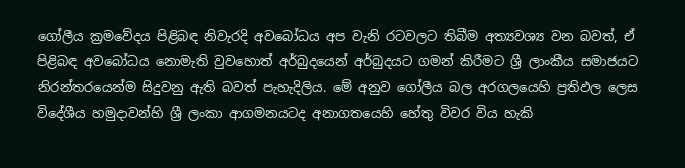ගෝලීය ක්‍රමවේදය පිළිබඳ නිවැරදි අවබෝධය අප වැනි රටවලට තිබීම අත්‍යවශ්‍ය වන බවත්, ඒ පිළිබඳ අවබෝධය නොමැති වුවහොත් අර්බුදයෙන් අර්බුදයට ගමන් කිරීමට ශ්‍රී ලාංකීය සමාජයට නිරන්තරයෙන්ම සිදුවනු ඇති බවත් පැහැදිලිය. මේ අනුව ගෝලීය බල අරගලයෙහි ප්‍රතිඵල ලෙස විදේශීය හමුදාවන්හි ශ්‍රී ලංකා ආගමනයටද අනාගතයෙහි හේතු විවර විය හැකි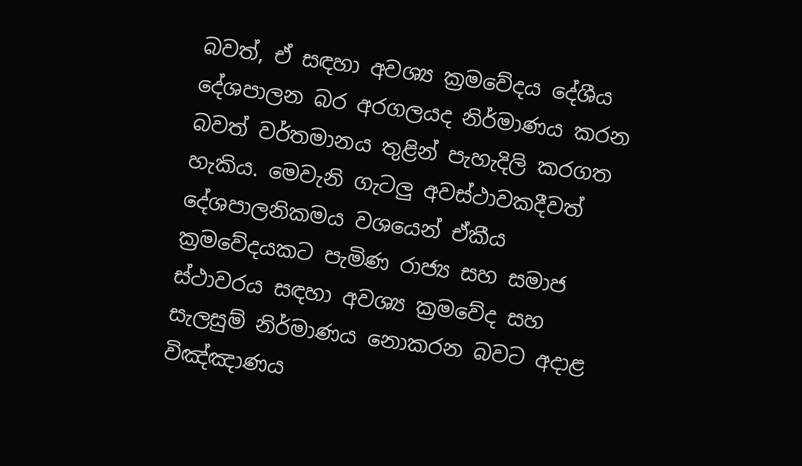බවත්, ඒ සඳහා අවශ්‍ය ක්‍රමවේදය දේශීය දේශපාලන බර අරගලයද නිර්මාණය කරන බවත් වර්තමානය තුළින් පැහැදිලි කරගත හැකිය. මෙවැනි ගැටලු අවස්ථාවකදීවත් දේශපාලනිකමය වශයෙන් ඒකීය ක්‍රමවේදයකට පැමිණ රාජ්‍ය සහ සමාජ ස්ථාවරය සඳහා අවශ්‍ය ක්‍රමවේද සහ සැලසුම් නිර්මාණය නොකරන බවට අදාළ විඤ්ඤාණය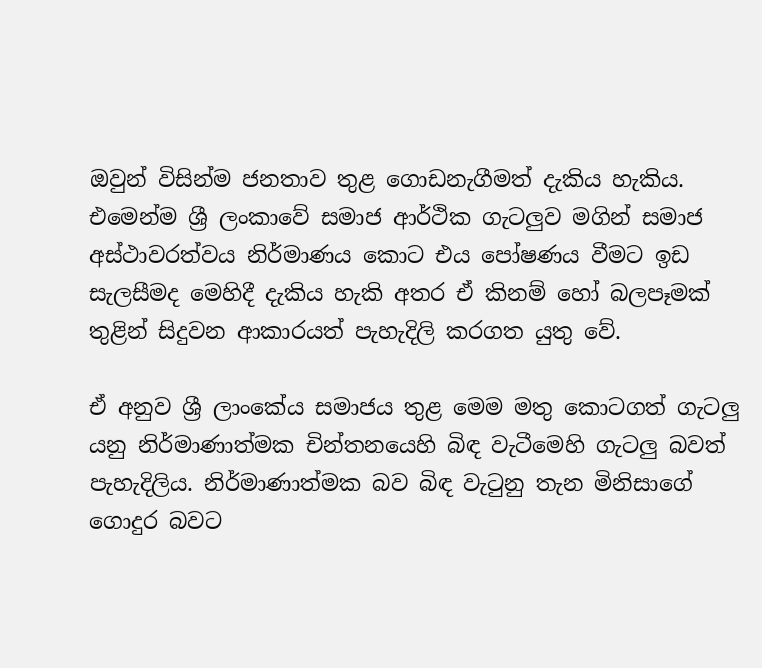ඔවුන් විසින්ම ජනතාව තුළ ගොඩනැගීමත් දැකිය හැකිය. එමෙන්ම ශ්‍රී ලංකාවේ සමාජ ආර්ථික ගැටලුව මගින් සමාජ අස්ථාවරත්වය නිර්මාණය කොට එය පෝෂණය වීමට ඉඩ සැලසීමද මෙහිදී දැකිය හැකි අතර ඒ කිනම් හෝ බලපෑමක් තුළින් සිදුවන ආකාරයත් පැහැදිලි කරගත යුතු වේ.

ඒ අනුව ශ්‍රී ලාංකේය සමාජය තුළ මෙම මතු කොටගත් ගැටලු යනු නිර්මාණාත්මක චින්තනයෙහි බිඳ වැටීමෙහි ගැටලු බවත් පැහැදිලිය. නිර්මාණාත්මක බව බිඳ වැටුනු තැන මිනිසාගේ ගොදුර බවට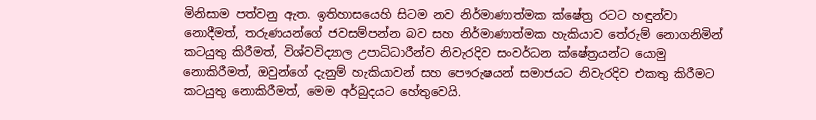මිනිසාම පත්වනු ඇත. ඉතිහාසයෙහි සිටම නව නිර්මාණාත්මක ක්ෂේත්‍ර රටට හඳුන්වා නොදීමත්, තරුණයන්ගේ ජවසම්පන්න බව සහ නිර්මාණාත්මක හැකියාව තේරුම් නොගනිමින් කටයුතු කිරීමත්, විශ්වවිද්‍යාල උපාධිධාරීන්ව නිවැරදිව සංවර්ධන ක්ෂේත්‍රයන්ට යොමු නොකිරීමත්, ඔවුන්ගේ දැනුම් හැකියාවන් සහ පෞරුෂයන් සමාජයට නිවැරදිව එකතු කිරීමට කටයුතු නොකිරීමත්, මෙම අර්බුදයට හේතුවෙයි.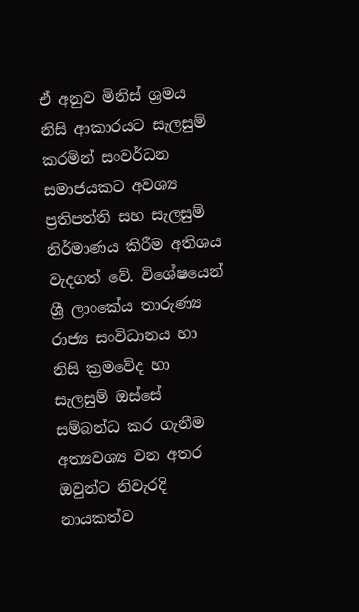ඒ අනුව මිනිස් ශ්‍රමය නිසි ආකාරයට සැලසුම් කරමින් සංවර්ධන සමාජයකට අවශ්‍ය ප්‍රතිපත්ති සහ සැලසුම් නිර්මාණය කිරීම අතිශය වැදගත් වේ. විශේෂයෙන් ශ්‍රී ලාංකේය තාරුණ්‍ය රාජ්‍ය සංවිධානය හා නිසි ක්‍රමවේද හා සැලසුම් ඔස්සේ සම්බන්ධ කර ගැනීම අත්‍යවශ්‍ය වන අතර ඔවුන්ට නිවැරදි නායකත්ව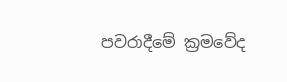පවරාදීමේ ක්‍රමවේද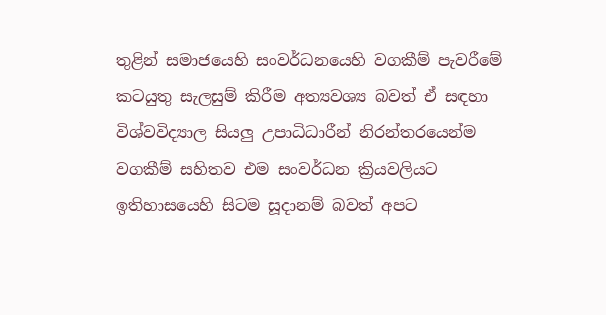තුළින් සමාජයෙහි සංවර්ධනයෙහි වගකීම් පැවරීමේ කටයුතු සැලසුම් කිරීම අත්‍යවශ්‍ය බවත් ඒ සඳහා විශ්වවිද්‍යාල සියලු උපාධිධාරීන් නිරන්තරයෙන්ම වගකීම් සහිතව එම සංවර්ධන ක්‍රියවලියට ඉතිහාසයෙහි සිටම සූදානම් බවත් අපට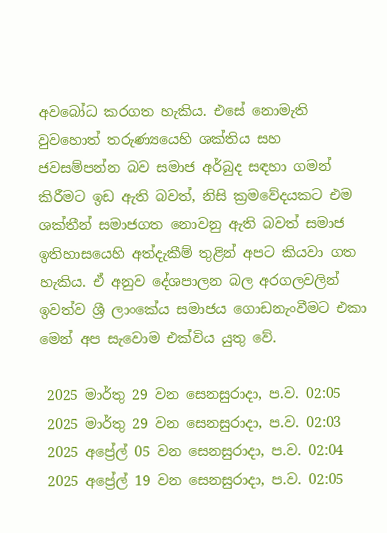අවබෝධ කරගත හැකිය. එසේ නොමැති වුවහොත් තරුණ්‍යයෙහි ශක්තිය සහ ජවසම්පන්න බව සමාජ අර්බුද සඳහා ගමන් කිරීමට ඉඩ ඇති බවත්, නිසි ක්‍රමවේදයකට එම ශක්තීන් සමාජගත නොවනු ඇති බවත් සමාජ ඉතිහාසයෙහි අත්දැකීම් තුළින් අපට කියවා ගත හැකිය. ඒ අනුව දේශපාලන බල අරගලවලින් ඉවත්ව ශ්‍රී ලාංකේය සමාජය ගොඩනැංවීමට එකා මෙන් අප සැවොම එක්විය යුතු වේ.

 2025 මාර්තු 29 වන සෙනසුරාදා, ප.ව. 02:05
 2025 මාර්තු 29 වන සෙනසුරාදා, ප.ව. 02:03
 2025 අප්‍රේල් 05 වන සෙනසුරාදා, ප.ව. 02:04
 2025 අප්‍රේල් 19 වන සෙනසුරාදා, ප.ව. 02:05